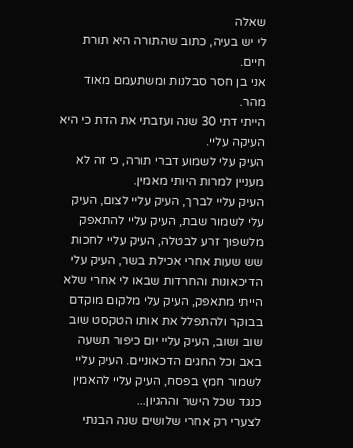שאלה
לי יש בעיה, כתוב שהתורה היא תורת חיים.
אני בן חסר סבלנות ומשתעמם מאוד מהר.
הייתי דתי 30 שנה ועזבתי את הדת כי היא העיקה עליי.
העיק עלי לשמוע דברי תורה, כי זה לא מעניין למרות היותי מאמין.
העיק עליי לברך, העיק עליי לצום, העיק עלי לשמור שבת, העיק עליי להתאפק מלשפוך זרע לבטלה, העיק עליי לחכות שש שעות אחרי אכילת בשר, העיק עלי הדיכאונות והחרדות שבאו לי אחרי שלא הייתי מתאפק, העיק עלי מלקום מוקדם בבוקר ולהתפלל את אותו הטקסט שוב שוב ושוב, העיק עליי יום כיפור תשעה באב וכל החגים הדכאוניים. העיק עליי לשמור חמץ בפסח, העיק עליי להאמין כנגד שכל הישר וההגיון...
לצערי רק אחרי שלושים שנה הבנתי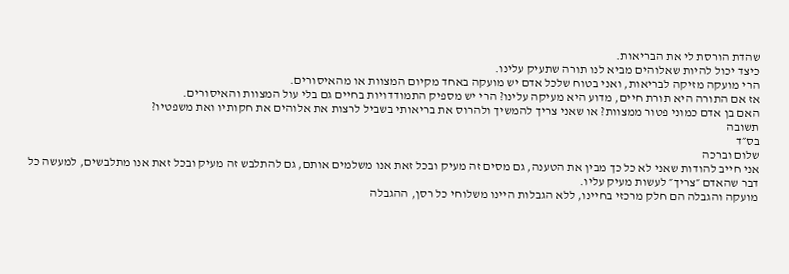שהדת הורסת לי את הבריאות.
כיצד יכול להיות שאלוהים מביא לנו תורה שתעיק עלינו.
הרי מועקה מזיקה לבריאות, ואני בטוח שלכל אדם יש מועקה באחד מקיום המצוות או מהאיסורים.
אז אם התורה היא תורת חיים, מדוע היא מעיקה עלינו? הרי יש מספיק התמודדויות בחיים גם בלי עול המצוות והאיסורים.
האם בן אדם כמוני פטור ממצוות? או שאני צריך להמשיך ולהרוס את בריאותי בשביל לרצות את אלוהים את חקותיו ואת משפטיו?
תשובה
בס״ד
שלום וברכה
אני חייב להודות שאני לא כל כך מבין את הטענה, גם מסים זה מעיק ובכל זאת אנו משלמים אותם, גם להתלבש זה מעיק ובכל זאת אנו מתלבשים, למעשה כל דבר שהאדם ״צריך״ לעשות מעיק עליו.
מועקה והגבלה הם חלק מרכזי בחיינו, ללא הגבלות היינו משלוחי כל רסן, ההגבלה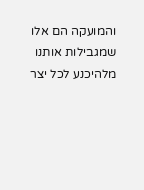והמועקה הם אלו שמגבילות אותנו מלהיכנע לכל יצר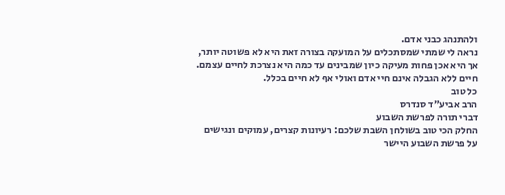ולהתנהג כבני אדם.
נראה לי שמתי שמסתכלים על המועקה בצורה זאת היא לא פשוטה יותר, אך היא אכן פחות מעיקה כיון שמבינים עד כמה היא נצרכת לחיים עצמם. חיים ללא הגבלה אינם חיי אדם ואולי אף לא חיים בכלל.
כל טוב
הרב אביע״ד סנדרס
דברי תורה לפרשת השבוע
החלק הכי טוב בשולחן השבת שלכם: רעיונות קצרים, עמוקים ונגישים על פרשת השבוע היישר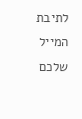לתיבת המייל שלכם